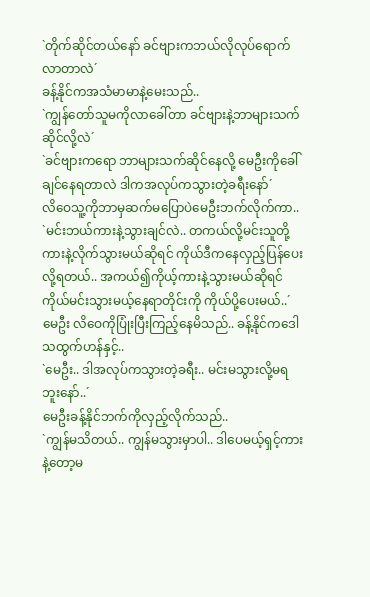`တိုက်ဆိုင်တယ်နော် ခင်ဗျားကဘယ်လိုလုပ်ရောက်လာတာလဲ´
ခန့်နိုင်ကအသံမာမာနဲ့မေးသည်..
`ကျွန်တော်သူမကိုလာခေါ်တာ ခင်ဗျားနဲ့ဘာများသက်ဆိုင်လို့လဲ´
`ခင်ဗျားကရော ဘာများသက်ဆိုင်နေလို့ မေဦးကိုခေါ်ချင်နေရတာလဲ ဒါကအလုပ်ကသွားတဲ့ခရီးနော်´
လိဝေသူ့ကိုဘာမှဆက်မပြောပဲမေဦးဘက်လိုက်ကာ..
`မင်းဘယ်ကားနဲ့သွားချင်လဲ.. တကယ်လို့မင်းသူတို့ကားနဲ့လိုက်သွားမယ်ဆိုရင် ကိုယ်ဒီကနေလှည့်ပြန်ပေးလို့ရတယ်.. အကယ်၍ကိုယ့်ကားနဲ့သွားမယ်ဆိုရင် ကိုယ်မင်းသွားမယ့်နေရာတိုင်းကို ကိုယ်ပို့ပေးမယ်..´
မေဦး လိဝေကိုပြုံးပြီးကြည့်နေမိသည်.. ခန့်နိုင်ကဒေါသထွက်ဟန်နှင့်..
`မေဦး.. ဒါအလုပ်ကသွားတဲ့ခရီး.. မင်းမသွားလို့မရဘူးနော်..´
မေဦးခန့်နိုင်ဘက်ကိုလှည့်လိုက်သည်..
`ကျွန်မသိတယ်.. ကျွန်မသွားမှာပါ.. ဒါပေမယ့်ရှင့်ကားနဲ့တော့မ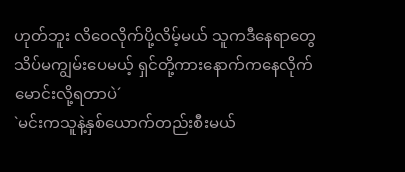ဟုတ်ဘူး လိဝေလိုက်ပို့လိမ့်မယ် သူကဒီနေရာတွေသိပ်မကျွမ်းပေမယ့် ရှင်တို့ကားနောက်ကနေလိုက်မောင်းလို့ရတာပဲ´
`မင်းကသူနဲ့နှစ်ယောက်တည်းစီးမယ်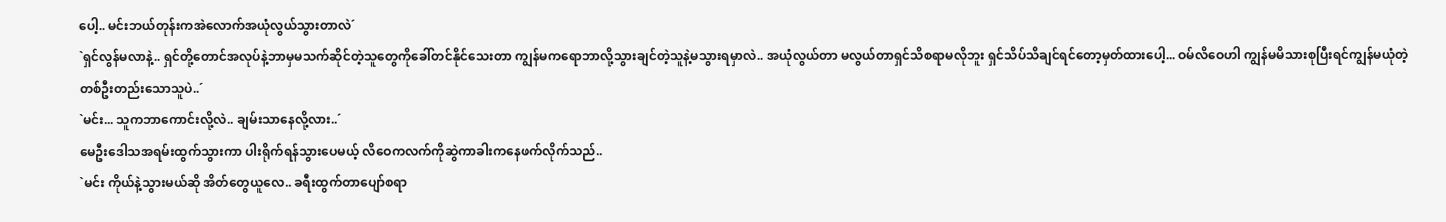ပေါ့.. မင်းဘယ်တုန်းကအဲလောက်အယုံလွယ်သွားတာလဲ´
`ရှင်လွန်မလာနဲ့.. ရှင်တို့တောင်အလုပ်နဲ့ဘာမှမသက်ဆိုင်တဲ့သူတွေကိုခေါ်တင်နိုင်သေးတာ ကျွန်မကရောဘာလို့သွားချင်တဲ့သူနဲ့မသွားရမှာလဲ.. အယုံလွယ်တာ မလွယ်တာရှင်သိစရာမလိုဘူး ရှင်သိပ်သိချင်ရင်တော့မှတ်ထားပေါ့... ဝမ်လိဝေဟါ ကျွန်မမိသားစုပြီးရင်ကျွန်မယုံတဲ့တစ်ဦးတည်းသောသူပဲ..´
`မင်း... သူကဘာကောင်းလို့လဲ.. ချမ်းသာနေလို့လား..´
မေဦးဒေါသအရမ်းထွက်သွားကာ ပါးရိုက်ရန်သွားပေမယ့် လိဝေကလက်ကိုဆွဲကာခါးကနေဖက်လိုက်သည်..
`မင်း ကိုယ်နဲ့သွားမယ်ဆို အိတ်တွေယူလေ.. ခရီးထွက်တာပျော်စရာ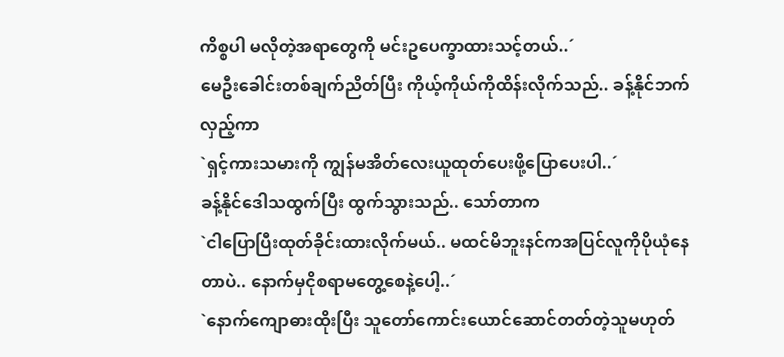ကိစ္စပါ မလိုတဲ့အရာတွေကို မင်းဥပေက္ခာထားသင့်တယ်..´
မေဦးခေါင်းတစ်ချက်ညိတ်ပြီး ကိုယ့်ကိုယ်ကိုထိန်းလိုက်သည်.. ခန့်နိုင်ဘက်လှည့်ကာ
`ရှင့်ကားသမားကို ကျွန်မအိတ်လေးယူထုတ်ပေးဖို့ပြောပေးပါ..´
ခန့်နိုင်ဒေါသထွက်ပြီး ထွက်သွားသည်.. သော်တာက
`ငါပြောပြီးထုတ်ခိုင်းထားလိုက်မယ်.. မထင်မိဘူးနင်ကအပြင်လူကိုပိုယုံနေတာပဲ.. နောက်မှငိုစရာမတွေ့စေနဲ့ပေါ့..´
`နောက်ကျောဓားထိုးပြီး သူတော်ကောင်းယောင်ဆောင်တတ်တဲ့သူမဟုတ်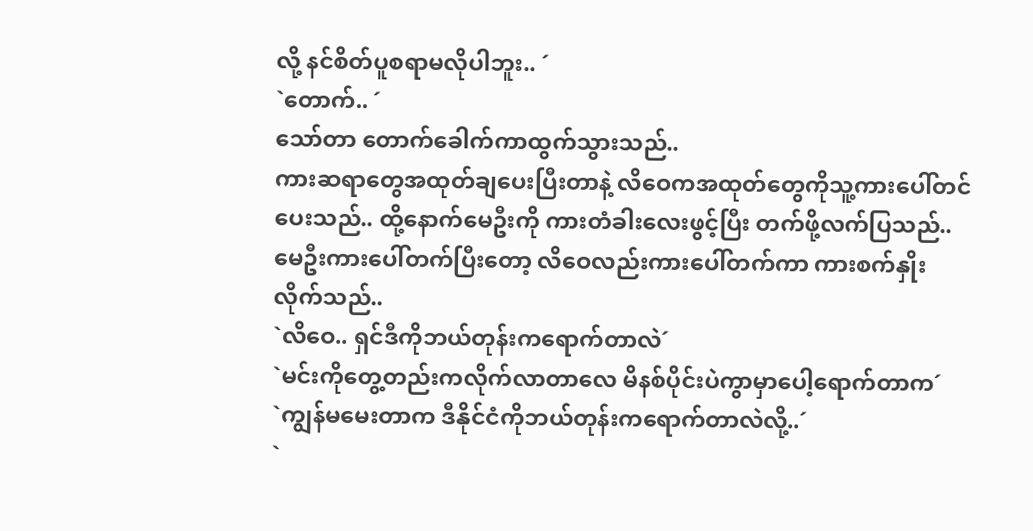လို့ နင်စိတ်ပူစရာမလိုပါဘူး.. ´
`တောက်.. ´
သော်တာ တောက်ခေါက်ကာထွက်သွားသည်..
ကားဆရာတွေအထုတ်ချပေးပြီးတာနဲ့ လိဝေကအထုတ်တွေကိုသူ့ကားပေါ်တင်ပေးသည်.. ထို့နောက်မေဦးကို ကားတံခါးလေးဖွင့်ပြီး တက်ဖို့လက်ပြသည်.. မေဦးကားပေါ်တက်ပြီးတော့ လိဝေလည်းကားပေါ်တက်ကာ ကားစက်နှိုးလိုက်သည်..
`လိဝေ.. ရှင်ဒီကိုဘယ်တုန်းကရောက်တာလဲ´
`မင်းကိုတွေ့တည်းကလိုက်လာတာလေ မိနစ်ပိုင်းပဲကွာမှာပေါ့ရောက်တာက´
`ကျွန်မမေးတာက ဒီနိုင်ငံကိုဘယ်တုန်းကရောက်တာလဲလို့..´
`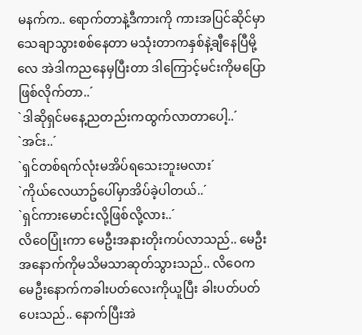မနက်က.. ရောက်တာနဲ့ဒီကားကို ကားအပြင်ဆိုင်မှာသေချာသွားစစ်နေတာ မသုံးတာကနှစ်နဲ့ချီနေပြီမို့လေ အဲဒါကညနေမှပြီးတာ ဒါကြောင့်မင်းကိုမပြောဖြစ်လိုက်တာ..´
`ဒါဆိုရှင်မနေ့ညတည်းကထွက်လာတာပေါ့..´
`အင်း..´
`ရှင်တစ်ရက်လုံးမအိပ်ရသေးဘူးမလား´
`ကိုယ်လေယာဥ်ပေါ်မှာအိပ်ခဲ့ပါတယ်..´
`ရှင်ကားမောင်းလို့ဖြစ်လို့လား..´
လိဝေပြုံးကာ မေဦးအနားတိုးကပ်လာသည်.. မေဦးအနောက်ကိုမသိမသာဆုတ်သွားသည်.. လိဝေကမေဦးနောက်ကခါးပတ်လေးကိုယူပြီး ခါးပတ်ပတ်ပေးသည်.. နောက်ပြီးအဲ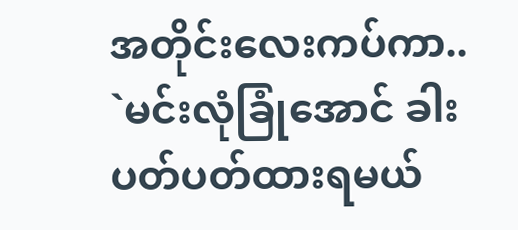အတိုင်းလေးကပ်ကာ..
`မင်းလုံခြုံအောင် ခါးပတ်ပတ်ထားရမယ်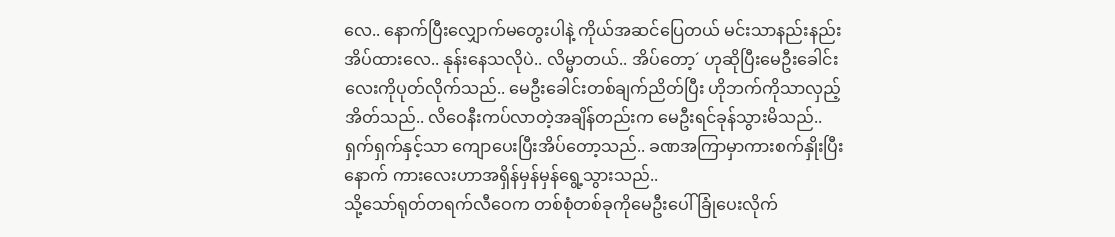လေ.. နောက်ပြီးလျှောက်မတွေးပါနဲ့ ကိုယ်အဆင်ပြေတယ် မင်းသာနည်းနည်းအိပ်ထားလေ.. နုန်းနေသလိုပဲ.. လိမ္မာတယ်.. အိပ်တော့´ ဟုဆိုပြီးမေဦးခေါင်းလေးကိုပုတ်လိုက်သည်.. မေဦးခေါင်းတစ်ချက်ညိတ်ပြီး ဟိုဘက်ကိုသာလှည့်အိတ်သည်.. လိဝေနီးကပ်လာတဲ့အချိန်တည်းက မေဦးရင်ခုန်သွားမိသည်.. ရှက်ရှက်နှင့်သာ ကျောပေးပြီးအိပ်တော့သည်.. ခဏအကြာမှာကားစက်နှိုးပြီးနောက် ကားလေးဟာအရှိန်မှန်မှန်ရွေ့သွားသည်..
သို့သော်ရုတ်တရက်လီဝေက တစ်စုံတစ်ခုကိုမေဦးပေါ်ခြုံပေးလိုက်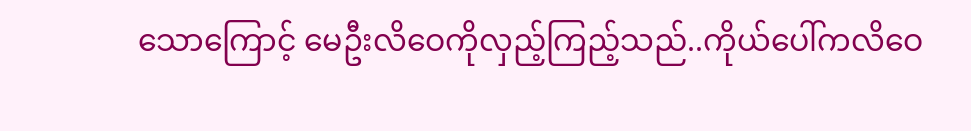သောကြောင့် မေဦးလိဝေကိုလှည့်ကြည့်သည်..ကိုယ်ပေါ်ကလိဝေ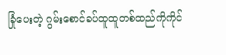ခြုံပေးတဲ့ ဂွမ်းစောင်ခပ်ထူထူတစ်ထည်ကိုကိုင်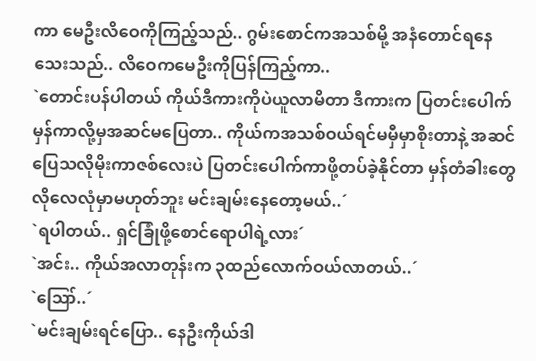ကာ မေဦးလိဝေကိုကြည့်သည်.. ဂွမ်းစောင်ကအသစ်မို့ အနံတောင်ရနေသေးသည်.. လိဝေကမေဦးကိုပြန်ကြည့်ကာ..
`တောင်းပန်ပါတယ် ကိုယ်ဒီကားကိုပဲယူလာမိတာ ဒီကားက ပြတင်းပေါက်မှန်ကာလို့မှအဆင်မပြေတာ.. ကိုယ်ကအသစ်ဝယ်ရင်မမှီမှာစိုးတာနဲ့ အဆင်ပြေသလိုမိုးကာဇစ်လေးပဲ ပြတင်းပေါက်ကာဖို့တပ်ခဲ့နိုင်တာ မှန်တံခါးတွေလိုလေလုံမှာမဟုတ်ဘူး မင်းချမ်းနေတော့မယ်..´
`ရပါတယ်.. ရှင်ခြုံဖို့စောင်ရောပါရဲ့လား´
`အင်း.. ကိုယ်အလာတုန်းက ၃ထည်လောက်ဝယ်လာတယ်..´
`ဪ..´
`မင်းချမ်းရင်ပြော.. နေဦးကိုယ်ဒါ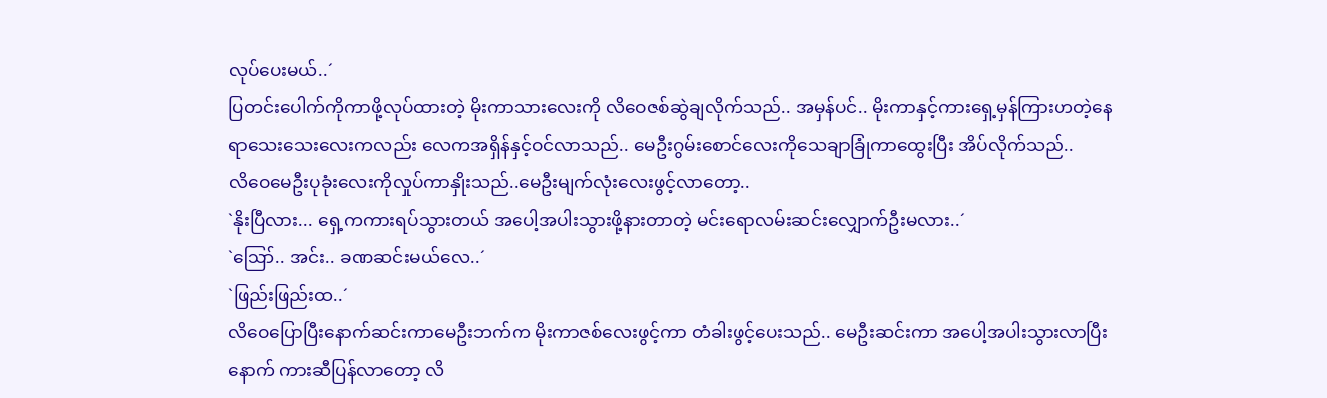လုပ်ပေးမယ်..´
ပြတင်းပေါက်ကိုကာဖို့လုပ်ထားတဲ့ မိုးကာသားလေးကို လိဝေဇစ်ဆွဲချလိုက်သည်.. အမှန်ပင်.. မိုးကာနှင့်ကားရှေ့မှန်ကြားဟတဲ့နေရာသေးသေးလေးကလည်း လေကအရှိန်နှင့်ဝင်လာသည်.. မေဦးဂွမ်းစောင်လေးကိုသေချာခြုံကာထွေးပြီး အိပ်လိုက်သည်..
လိဝေမေဦးပုခုံးလေးကိုလှုပ်ကာနှိုးသည်..မေဦးမျက်လုံးလေးဖွင့်လာတော့..
`နိုးပြီလား... ရှေ့ကကားရပ်သွားတယ် အပေါ့အပါးသွားဖို့နားတာတဲ့ မင်းရောလမ်းဆင်းလျှောက်ဦးမလား..´
`ဪ.. အင်း.. ခဏဆင်းမယ်လေ..´
`ဖြည်းဖြည်းထ..´
လိဝေပြောပြီးနောက်ဆင်းကာမေဦးဘက်က မိုးကာဇစ်လေးဖွင့်ကာ တံခါးဖွင့်ပေးသည်.. မေဦးဆင်းကာ အပေါ့အပါးသွားလာပြီးနောက် ကားဆီပြန်လာတော့ လိ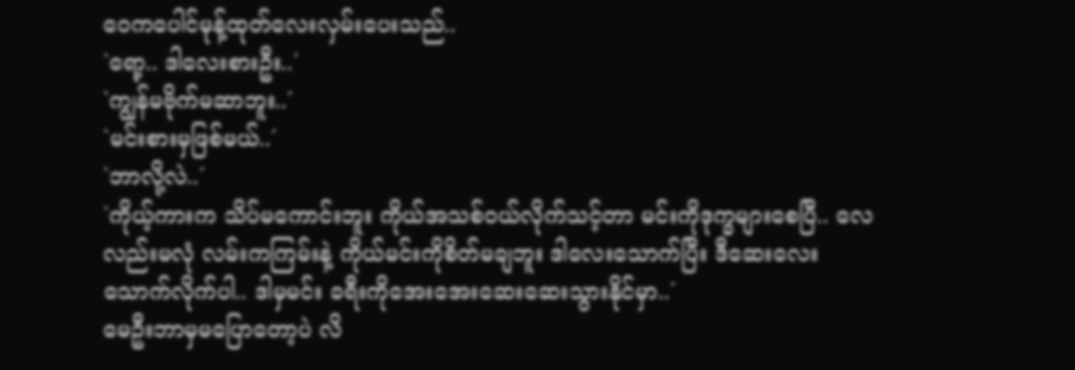ဝေကပေါင်မုန့်ထုတ်လေးလှမ်းပေးသည်..
`ရော့.. ဒါလေးစားဦး..´
`ကျွန်မဗိုက်မဆာဘူး..´
`မင်းစားမှဖြစ်မယ်..´
`ဘာလို့လဲ..´
`ကိုယ့်ကားက သိပ်မကောင်းဘူး ကိုယ်အသစ်ဝယ်လိုက်သင့်တာ မင်းကိုဒုက္ခများစေပြီ.. လေလည်းမလုံ လမ်းကကြမ်းနဲ့ ကိုယ်မင်းကိုစိတ်မချဘူး ဒါလေးသောက်ပြီး ဒီဆေးလေးသောက်လိုက်ပါ.. ဒါမှမင်း ခရီးကိုအေးအေးဆေးဆေးသွားနိုင်မှာ..´
မေဦးဘာမှမပြောတော့ပဲ လိ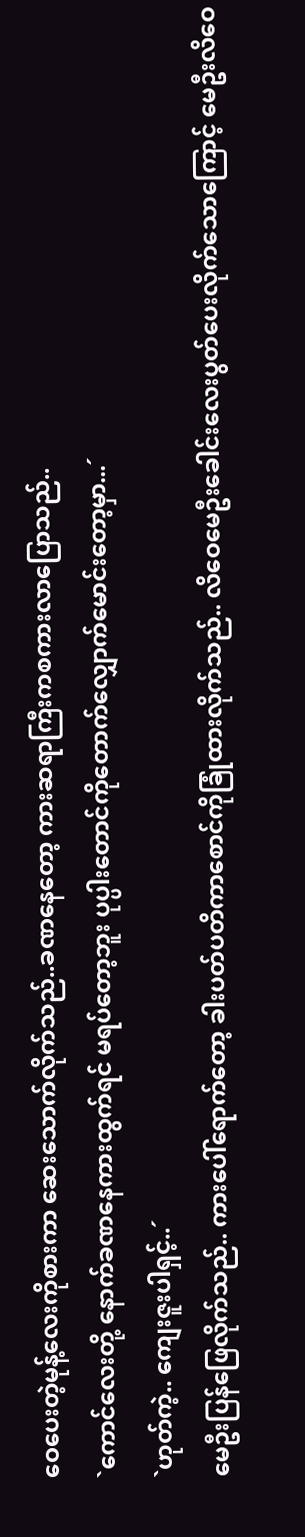ဝေပေးတဲ့မုန့်လေးကိုစားကာ ဆေးသောက်လိုက်သည်..ခဏနေတော့ ကားဆရာကြီးကစကားလာပြောသည်..
`ကောင်လေးတို့ နောက်ခဏနေကားထွက်ရင် မရပ်တော့ဘူး ပုပ္ပါးတောင်ကိုတောက်လျှောက်မောင်းတော့မှာ...´
`ဟုတ်ကဲ့.. ကျေးဇူးပါရှင့်..´
မေဦးပြန်ဖြေလိုက်သည်.. ကားပေါ်ရောက်တော့ ခါးပတ်ပတိကာစောင်ကိုခြုံထားလိုက်သည်.. လိဝေမေဦးခေါင်းလေးပွတ်ပေးလိုက်သောကြောင့် မေဦးလိဝေ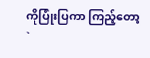ကိုပြုံးပြကာ ကြည့်တော့
`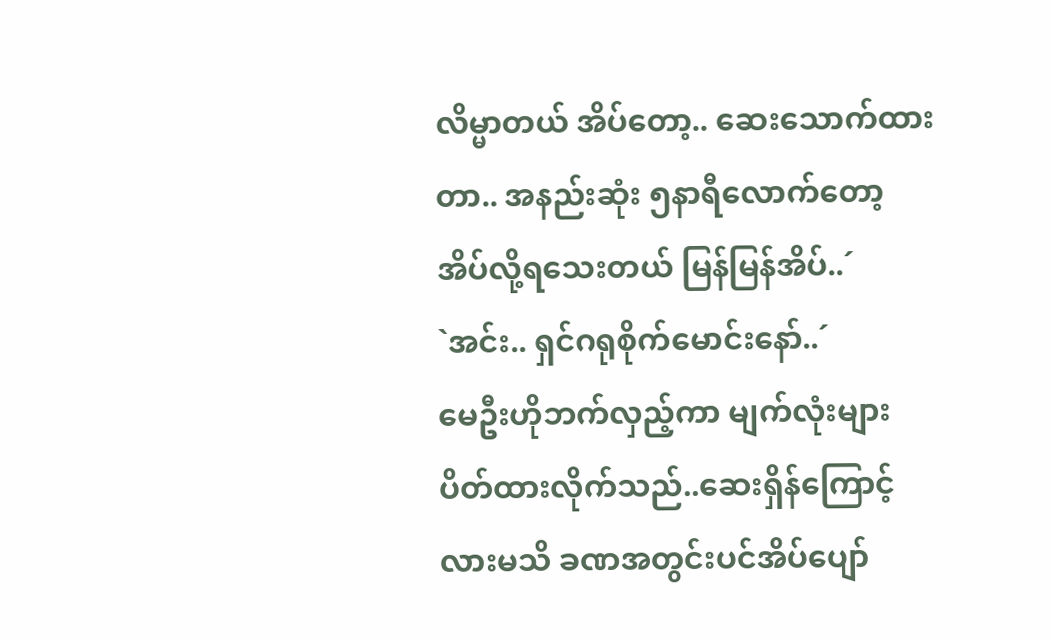လိမ္မာတယ် အိပ်တော့.. ဆေးသောက်ထားတာ.. အနည်းဆုံး ၅နာရီလောက်တော့ အိပ်လို့ရသေးတယ် မြန်မြန်အိပ်..´
`အင်း.. ရှင်ဂရုစိုက်မောင်းနော်..´
မေဦးဟိုဘက်လှည့်ကာ မျက်လုံးများပိတ်ထားလိုက်သည်..ဆေးရှိန်ကြောင့်လားမသိ ခဏအတွင်းပင်အိပ်ပျော်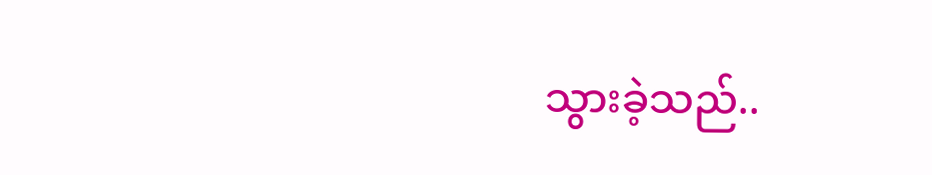သွားခဲ့သည်..